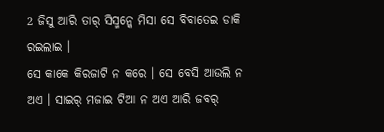2 ଜିସୁ ଆରି ତାର୍ ସିସ୍ମନ୍କେ ମିସା ସେ ବିବାତେଇ ଡାକି ରଇଲାଇ ।
ସେ କାକେ କିରଜାଟି ନ କରେ । ସେ ବେସି ଆଉଲି ନ ଅଏ । ସାଇର୍ ମଜାଇ ଟିଆ ନ ଅଏ ଆରି ଜବର୍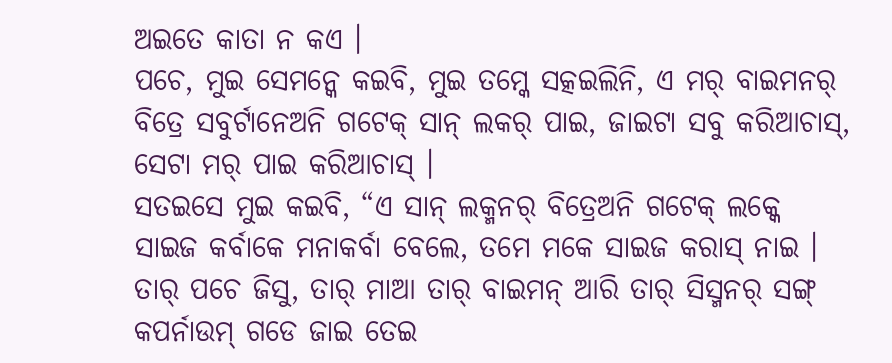ଅଇତେ କାତା ନ କଏ ।
ପଚେ, ମୁଇ ସେମନ୍କେ କଇବି, ମୁଇ ତମ୍କେ ସତ୍କଇଲିନି, ଏ ମର୍ ବାଇମନର୍ ବିତ୍ରେ ସବୁର୍ଟାନେଅନି ଗଟେକ୍ ସାନ୍ ଲକର୍ ପାଇ, ଜାଇଟା ସବୁ କରିଆଚାସ୍, ସେଟା ମର୍ ପାଇ କରିଆଚାସ୍ ।
ସତଇସେ ମୁଇ କଇବି, “ଏ ସାନ୍ ଲକ୍ମନର୍ ବିତ୍ରେଅନି ଗଟେକ୍ ଲକ୍କେ ସାଇଜ କର୍ବାକେ ମନାକର୍ବା ବେଲେ, ତମେ ମକେ ସାଇଜ କରାସ୍ ନାଇ ।
ତାର୍ ପଚେ ଜିସୁ, ତାର୍ ମାଆ ତାର୍ ବାଇମନ୍ ଆରି ତାର୍ ସିସ୍ମନର୍ ସଙ୍ଗ୍ କପର୍ନାଉମ୍ ଗଡେ ଜାଇ ତେଇ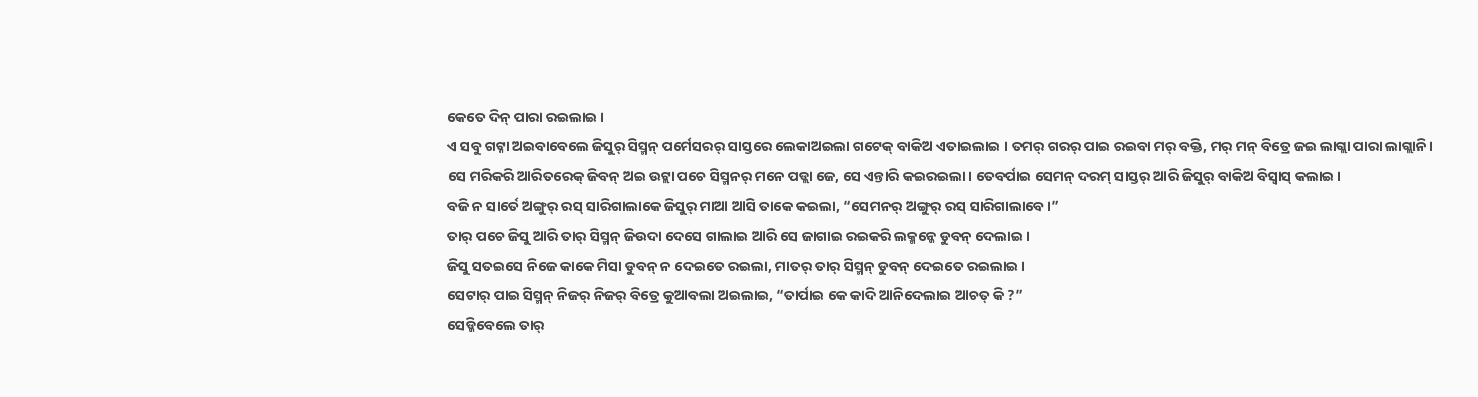କେତେ ଦିନ୍ ପାରା ରଇଲାଇ ।
ଏ ସବୁ ଗଟ୍ନା ଅଇବାବେଲେ ଜିସୁର୍ ସିସ୍ମନ୍ ପର୍ମେସରର୍ ସାସ୍ତରେ ଲେକାଅଇଲା ଗଟେକ୍ ବାକିଅ ଏତାଇଲାଇ । ତମର୍ ଗରର୍ ପାଇ ରଇବା ମର୍ ବକ୍ତି, ମର୍ ମନ୍ ବିତ୍ରେ ଜଇ ଲାଗ୍ଲା ପାରା ଲାଗ୍ଲାନି ।
ସେ ମରିକରି ଆରିତରେକ୍ ଜିବନ୍ ଅଇ ଉଟ୍ଲା ପଚେ ସିସ୍ମନର୍ ମନେ ପଡ୍ଲା ଜେ, ସେ ଏନ୍ତାରି କଇରଇଲା । ତେବର୍ପାଇ ସେମନ୍ ଦରମ୍ ସାସ୍ତର୍ ଆରି ଜିସୁର୍ ବାକିଅ ବିସ୍ବାସ୍ କଲାଇ ।
ବଜି ନ ସାର୍ତେ ଅଙ୍ଗୁର୍ ରସ୍ ସାରିଗାଲାକେ ଜିସୁର୍ ମାଆ ଆସି ତାକେ କଇଲା, “ସେମନର୍ ଅଙ୍ଗୁର୍ ରସ୍ ସାରିଗାଲାବେ ।”
ତାର୍ ପଚେ ଜିସୁ ଆରି ତାର୍ ସିସ୍ମନ୍ ଜିଉଦା ଦେସେ ଗାଲାଇ ଆରି ସେ ଜାଗାଇ ରଇକରି ଲକ୍ମନ୍କେ ଡୁବନ୍ ଦେଲାଇ ।
ଜିସୁ ସତଇସେ ନିଜେ କାକେ ମିସା ଡୁବନ୍ ନ ଦେଇତେ ରଇଲା, ମାତର୍ ତାର୍ ସିସ୍ମନ୍ ଡୁବନ୍ ଦେଇତେ ରଇଲାଇ ।
ସେଟାର୍ ପାଇ ସିସ୍ମନ୍ ନିଜର୍ ନିଜର୍ ବିତ୍ରେ କୁଆବଲା ଅଇଲାଇ, “ତାର୍ପାଇ କେ କାଦି ଆନିଦେଲାଇ ଆଚତ୍ କି ?”
ସେଡ୍କିବେଲେ ତାର୍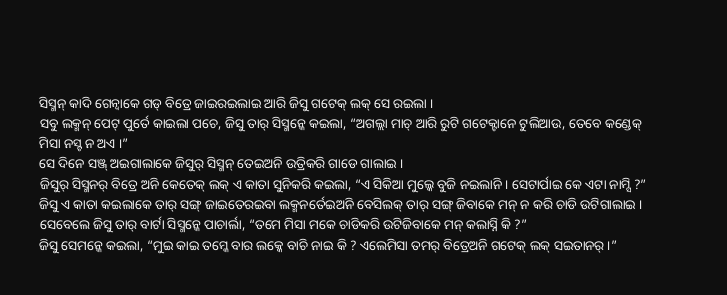ସିସ୍ମନ୍ କାଦି ଗେନ୍ବାକେ ଗଡ୍ ବିତ୍ରେ ଜାଇରଇଲାଇ ଆରି ଜିସୁ ଗଟେକ୍ ଲକ୍ ସେ ରଇଲା ।
ସବୁ ଲକ୍ମନ୍ ପେଟ୍ ପୁର୍ତେ କାଇଲା ପଚେ, ଜିସୁ ତାର୍ ସିସ୍ମନ୍କେ କଇଲା, “ଅଗଲ୍ଲା ମାଚ୍ ଆରି ରୁଟି ଗଟେକ୍ଟାନେ ଟୁଲିଆଉ, ତେବେ କଣ୍ଡେକ୍ ମିସା ନସ୍ଟ ନ ଅଏ ।”
ସେ ଦିନେ ସଞ୍ଜ୍ ଅଇଗାଲାକେ ଜିସୁର୍ ସିସ୍ମନ୍ ତେଇଅନି ଉତ୍ରିକରି ଗାଡେ ଗାଲାଇ ।
ଜିସୁର୍ ସିସ୍ମନର୍ ବିତ୍ରେ ଅନି କେତେକ୍ ଲକ୍ ଏ କାତା ସୁନିକରି କଇଲା, “ଏ ସିକିଆ ମୁଲ୍କେ ବୁଜି ନଇଲାନି । ସେଟାର୍ପାଇ କେ ଏଟା ନାମ୍ସି ?”
ଜିସୁ ଏ କାତା କଇଲାକେ ତାର୍ ସଙ୍ଗ୍ ଜାଇତେରଇବା ଲକ୍ମନର୍ତେଇଅନି ବେସିଲକ୍ ତାର୍ ସଙ୍ଗ୍ ଜିବାକେ ମନ୍ ନ କରି ଚାଡି ଉଟିଗାଲାଇ ।
ସେବେଲେ ଜିସୁ ତାର୍ ବାର୍ଟା ସିସ୍ମନ୍କେ ପାଚାର୍ଲା, “ତମେ ମିସା ମକେ ଚାଡିକରି ଉଟିଜିବାକେ ମନ୍ କଲାସ୍ନି କି ?”
ଜିସୁ ସେମନ୍କେ କଇଲା, “ମୁଇ କାଇ ତମ୍କେ ବାର ଲକ୍କେ ବାଚି ନାଇ କି ? ଏଲେମିସା ତମର୍ ବିତ୍ରେଅନି ଗଟେକ୍ ଲକ୍ ସଇତାନର୍ ।”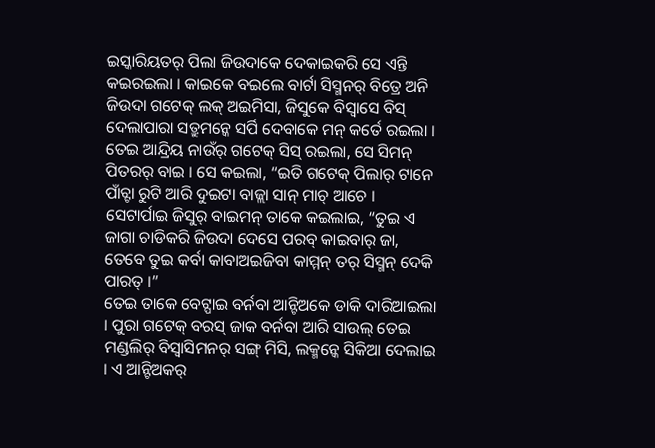ଇସ୍କାରିୟତର୍ ପିଲା ଜିଉଦାକେ ଦେକାଇକରି ସେ ଏନ୍ତି କଇରଇଲା । କାଇକେ ବଇଲେ ବାର୍ଟା ସିସ୍ମନର୍ ବିତ୍ରେ ଅନି ଜିଉଦା ଗଟେକ୍ ଲକ୍ ଅଇମିସା, ଜିସୁକେ ବିସ୍ବାସେ ବିସ୍ ଦେଲାପାରା ସତ୍ରୁମନ୍କେ ସର୍ପି ଦେବାକେ ମନ୍ କର୍ତେ ରଇଲା ।
ତେଇ ଆନ୍ଦ୍ରିୟ ନାଉଁର୍ ଗଟେକ୍ ସିସ୍ ରଇଲା, ସେ ସିମନ୍ ପିତରର୍ ବାଇ । ସେ କଇଲା, “ଇତି ଗଟେକ୍ ପିଲାର୍ ଟାନେ ପାଁଚ୍ଟା ରୁଟି ଆରି ଦୁଇଟା ବାଜ୍ଲା ସାନ୍ ମାଚ୍ ଆଚେ ।
ସେଟାର୍ପାଇ ଜିସୁର୍ ବାଇମନ୍ ତାକେ କଇଲାଇ, “ତୁଇ ଏ ଜାଗା ଚାଡିକରି ଜିଉଦା ଦେସେ ପରବ୍ କାଇବାର୍ ଜା, ତେବେ ତୁଇ କର୍ବା କାବାଅଇଜିବା କାମ୍ମନ୍ ତର୍ ସିସ୍ମନ୍ ଦେକି ପାରତ୍ ।”
ତେଇ ତାକେ ବେଟ୍ପାଇ ବର୍ନବା ଆନ୍ଟିଅକେ ଡାକି ଦାରିଆଇଲା । ପୁରା ଗଟେକ୍ ବରସ୍ ଜାକ ବର୍ନବା ଆରି ସାଉଲ୍ ତେଇ ମଣ୍ଡଲିର୍ ବିସ୍ବାସିମନର୍ ସଙ୍ଗ୍ ମିସି, ଲକ୍ମନ୍କେ ସିକିଆ ଦେଲାଇ । ଏ ଆନ୍ଟିଅକର୍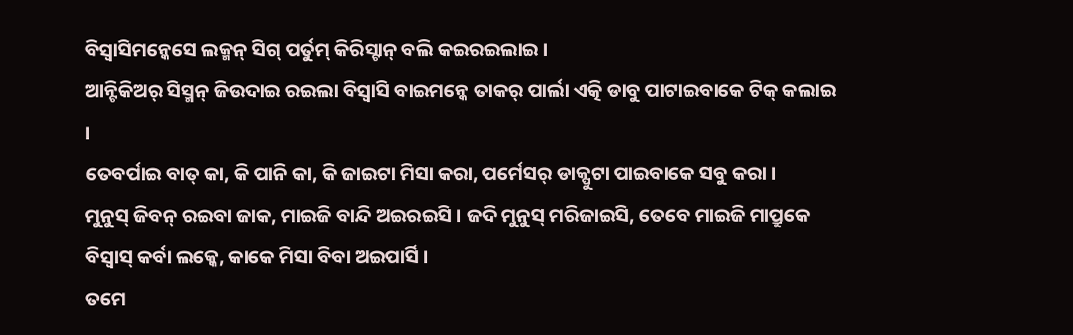ବିସ୍ବାସିମନ୍କେସେ ଲକ୍ମନ୍ ସିଗ୍ ପର୍ତୁମ୍ କିରିସ୍ଟାନ୍ ବଲି କଇରଇଲାଇ ।
ଆନ୍ଟିକିଅର୍ ସିସ୍ମନ୍ ଜିଉଦାଇ ରଇଲା ବିସ୍ବାସି ବାଇମନ୍କେ ତାକର୍ ପାର୍ଲା ଏତ୍କି ଡାବୁ ପାଟାଇବାକେ ଟିକ୍ କଲାଇ ।
ତେବର୍ପାଇ ବାତ୍ କା, କି ପାନି କା, କି ଜାଇଟା ମିସା କରା, ପର୍ମେସର୍ ଡାକ୍ପୁଟା ପାଇବାକେ ସବୁ କରା ।
ମୁନୁସ୍ ଜିବନ୍ ରଇବା ଜାକ, ମାଇଜି ବାନ୍ଦି ଅଇରଇସି । ଜଦି ମୁନୁସ୍ ମରିଜାଇସି, ତେବେ ମାଇଜି ମାପ୍ରୁକେ ବିସ୍ବାସ୍ କର୍ବା ଲକ୍କେ, କାକେ ମିସା ବିବା ଅଇପାର୍ସି ।
ତମେ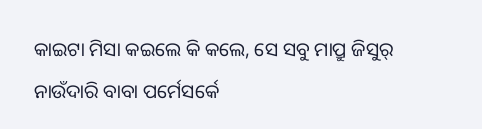କାଇଟା ମିସା କଇଲେ କି କଲେ, ସେ ସବୁ ମାପ୍ରୁ ଜିସୁର୍ ନାଉଁଦାରି ବାବା ପର୍ମେସର୍କେ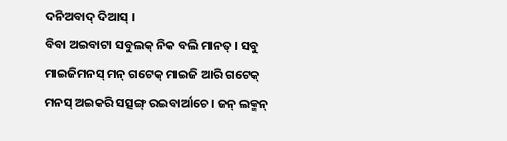ଦନିଅବାଦ୍ ଦିଆସ୍ ।
ବିବା ଅଇବାଟା ସବୁଲକ୍ ନିକ ବଲି ମାନତ୍ । ସବୁ ମାଇଜିମନସ୍ ମନ୍ ଗଟେକ୍ ମାଇଜି ଆରି ଗଟେକ୍ ମନସ୍ ଅଇକରି ସତ୍ସଙ୍ଗ୍ ରଇବାର୍ଆଚେ । ଜନ୍ ଲକ୍ମନ୍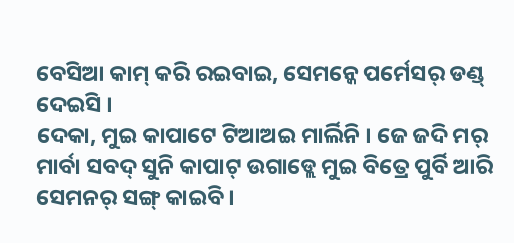ବେସିଆ କାମ୍ କରି ରଇବାଇ, ସେମନ୍କେ ପର୍ମେସର୍ ଡଣ୍ଡ୍ ଦେଇସି ।
ଦେକା, ମୁଇ କାପାଟେ ଟିଆଅଇ ମାର୍ଲିନି । ଜେ ଜଦି ମର୍ ମାର୍ବା ସବଦ୍ ସୁନି କାପାଟ୍ ଉଗାଡ୍ଲେ ମୁଇ ବିତ୍ରେ ପୁର୍ବି ଆରି ସେମନର୍ ସଙ୍ଗ୍ କାଇବି ।